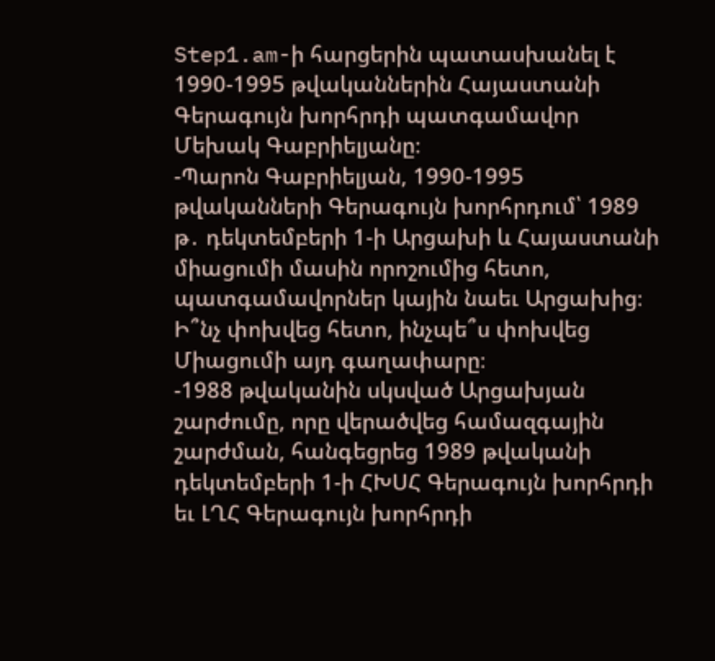Step1.am-ի հարցերին պատասխանել է 1990-1995 թվականներին Հայաստանի Գերագույն խորհրդի պատգամավոր Մեխակ Գաբրիելյանը։
-Պարոն Գաբրիելյան, 1990-1995 թվականների Գերագույն խորհրդում՝ 1989 թ․ դեկտեմբերի 1-ի Արցախի և Հայաստանի միացումի մասին որոշումից հետո, պատգամավորներ կային նաեւ Արցախից։ Ի՞նչ փոխվեց հետո, ինչպե՞ս փոխվեց Միացումի այդ գաղափարը։
-1988 թվականին սկսված Արցախյան շարժումը, որը վերածվեց համազգային շարժման, հանգեցրեց 1989 թվականի դեկտեմբերի 1-ի ՀԽՍՀ Գերագույն խորհրդի եւ ԼՂՀ Գերագույն խորհրդի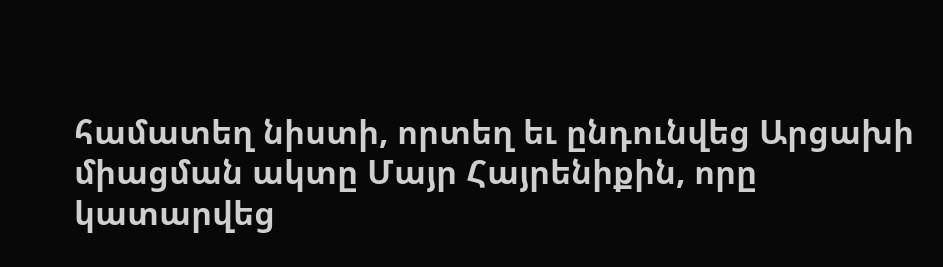համատեղ նիստի, որտեղ եւ ընդունվեց Արցախի միացման ակտը Մայր Հայրենիքին, որը կատարվեց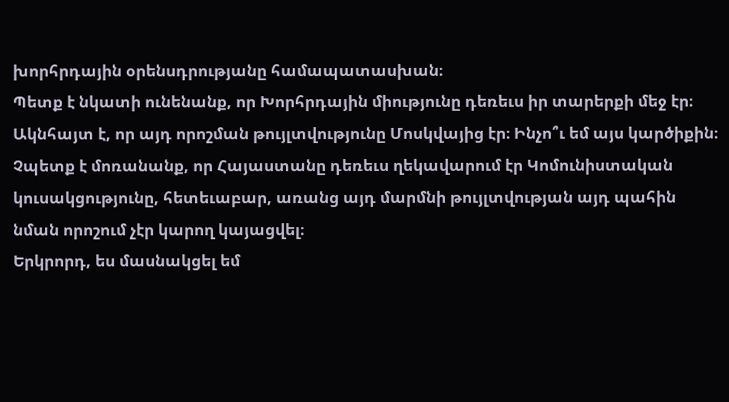խորհրդային օրենսդրությանը համապատասխան։
Պետք է նկատի ունենանք, որ Խորհրդային միությունը դեռեւս իր տարերքի մեջ էր։ Ակնհայտ է, որ այդ որոշման թույլտվությունը Մոսկվայից էր։ Ինչո՞ւ եմ այս կարծիքին։ Չպետք է մոռանանք, որ Հայաստանը դեռեւս ղեկավարում էր Կոմունիստական կուսակցությունը, հետեւաբար, առանց այդ մարմնի թույլտվության այդ պահին նման որոշում չէր կարող կայացվել։
Երկրորդ, ես մասնակցել եմ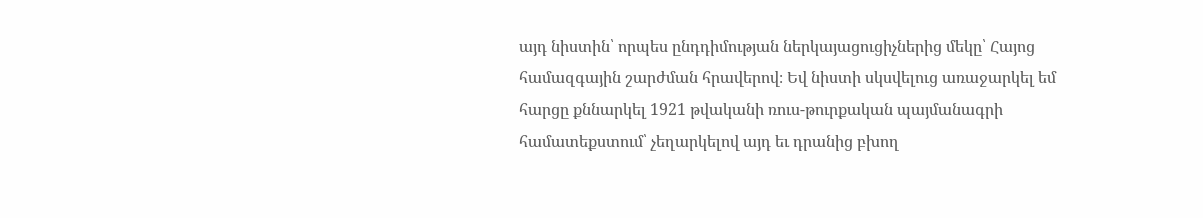այդ նիստին՝ որպես ընդդիմության ներկայացուցիչներից մեկը՝ Հայոց համազգային շարժման հրավերով։ Եվ նիստի սկսվելուց առաջարկել եմ հարցը քննարկել 1921 թվականի ռուս-թուրքական պայմանագրի համատեքստում՝ չեղարկելով այդ եւ դրանից բխող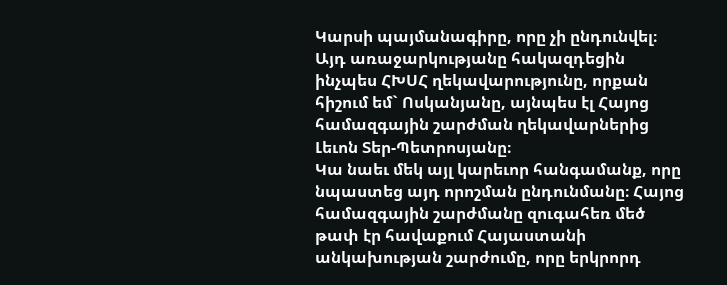Կարսի պայմանագիրը, որը չի ընդունվել։ Այդ առաջարկությանը հակազդեցին ինչպես ՀԽՍՀ ղեկավարությունը, որքան հիշում եմ` Ոսկանյանը, այնպես էլ Հայոց համազգային շարժման ղեկավարներից Լեւոն Տեր-Պետրոսյանը։
Կա նաեւ մեկ այլ կարեւոր հանգամանք, որը նպաստեց այդ որոշման ընդունմանը։ Հայոց համազգային շարժմանը զուգահեռ մեծ թափ էր հավաքում Հայաստանի անկախության շարժումը, որը երկրորդ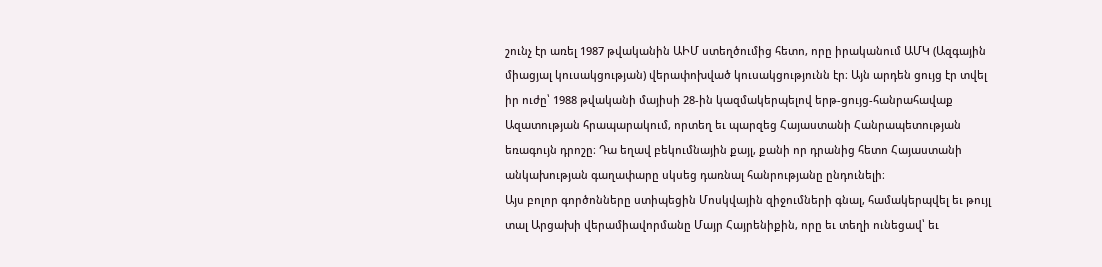շունչ էր առել 1987 թվականին ԱԻՄ ստեղծումից հետո, որը իրականում ԱՄԿ (Ազգային միացյալ կուսակցության) վերափոխված կուսակցությունն էր։ Այն արդեն ցույց էր տվել իր ուժը՝ 1988 թվականի մայիսի 28-ին կազմակերպելով երթ-ցույց-հանրահավաք Ազատության հրապարակում, որտեղ եւ պարզեց Հայաստանի Հանրապետության եռագույն դրոշը։ Դա եղավ բեկումնային քայլ, քանի որ դրանից հետո Հայաստանի անկախության գաղափարը սկսեց դառնալ հանրությանը ընդունելի։
Այս բոլոր գործոնները ստիպեցին Մոսկվային զիջումների գնալ, համակերպվել եւ թույլ տալ Արցախի վերամիավորմանը Մայր Հայրենիքին, որը եւ տեղի ունեցավ՝ եւ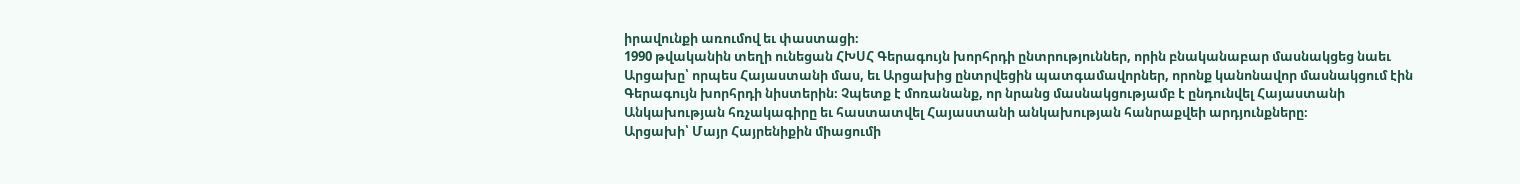իրավունքի առումով եւ փաստացի։
1990 թվականին տեղի ունեցան ՀԽՍՀ Գերագույն խորհրդի ընտրություններ, որին բնականաբար մասնակցեց նաեւ Արցախը՝ որպես Հայաստանի մաս, եւ Արցախից ընտրվեցին պատգամավորներ, որոնք կանոնավոր մասնակցում էին Գերագույն խորհրդի նիստերին։ Չպետք է մոռանանք, որ նրանց մասնակցությամբ է ընդունվել Հայաստանի Անկախության հռչակագիրը եւ հաստատվել Հայաստանի անկախության հանրաքվեի արդյունքները։
Արցախի՝ Մայր Հայրենիքին միացումի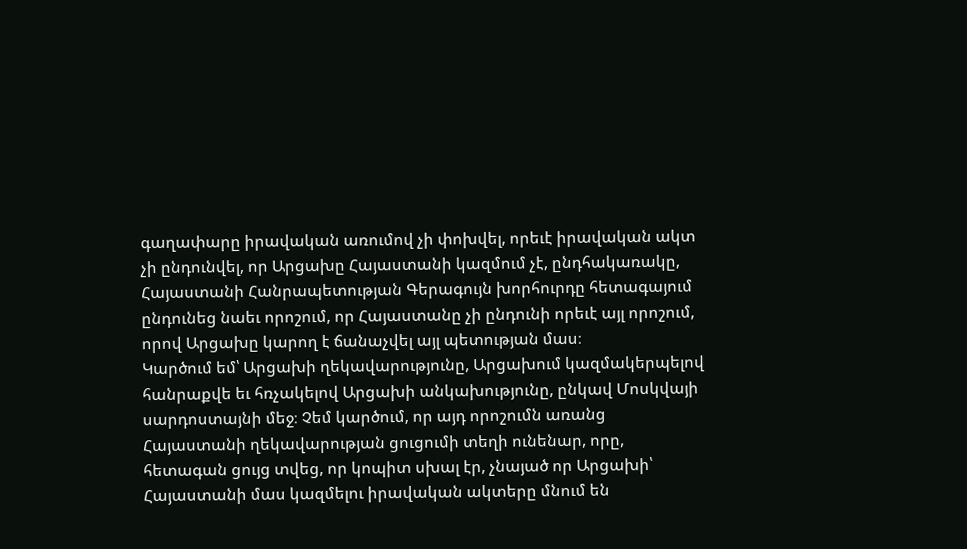գաղափարը իրավական առումով չի փոխվել, որեւէ իրավական ակտ չի ընդունվել, որ Արցախը Հայաստանի կազմում չէ, ընդհակառակը, Հայաստանի Հանրապետության Գերագույն խորհուրդը հետագայում ընդունեց նաեւ որոշում, որ Հայաստանը չի ընդունի որեւէ այլ որոշում, որով Արցախը կարող է ճանաչվել այլ պետության մաս։
Կարծում եմ՝ Արցախի ղեկավարությունը, Արցախում կազմակերպելով հանրաքվե եւ հռչակելով Արցախի անկախությունը, ընկավ Մոսկվայի սարդոստայնի մեջ։ Չեմ կարծում, որ այդ որոշումն առանց Հայաստանի ղեկավարության ցուցումի տեղի ունենար, որը, հետագան ցույց տվեց, որ կոպիտ սխալ էր, չնայած որ Արցախի՝ Հայաստանի մաս կազմելու իրավական ակտերը մնում են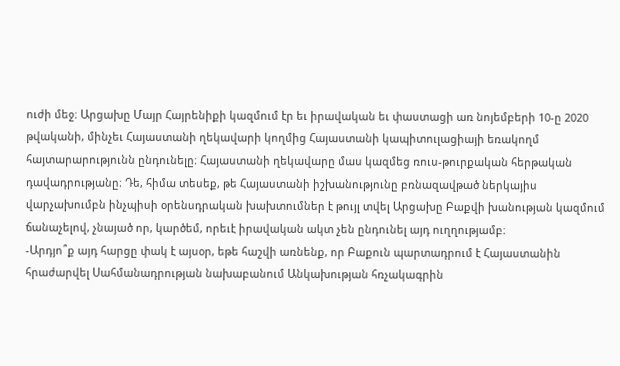ուժի մեջ։ Արցախը Մայր Հայրենիքի կազմում էր եւ իրավական եւ փաստացի առ նոյեմբերի 10-ը 2020 թվականի, մինչեւ Հայաստանի ղեկավարի կողմից Հայաստանի կապիտուլացիայի եռակողմ հայտարարությունն ընդունելը։ Հայաստանի ղեկավարը մաս կազմեց ռուս-թուրքական հերթական դավադրությանը։ Դե, հիմա տեսեք, թե Հայաստանի իշխանությունը բռնազավթած ներկայիս վարչախումբն ինչպիսի օրենսդրական խախտումներ է թույլ տվել Արցախը Բաքվի խանության կազմում ճանաչելով, չնայած որ, կարծեմ, որեւէ իրավական ակտ չեն ընդունել այդ ուղղությամբ։
-Արդյո՞ք այդ հարցը փակ է այսօր, եթե հաշվի առնենք, որ Բաքուն պարտադրում է Հայաստանին հրաժարվել Սահմանադրության նախաբանում Անկախության հռչակագրին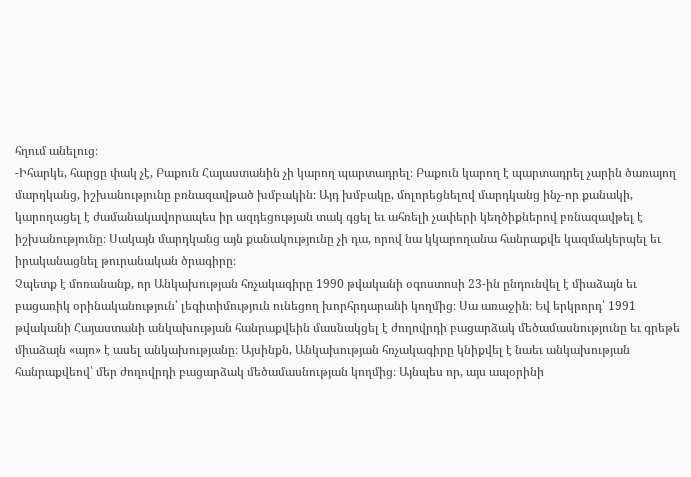հղում անելուց։
-Իհարկե, հարցը փակ չէ, Բաքուն Հայաստանին չի կարող պարտադրել։ Բաքուն կարող է պարտադրել չարին ծառայող մարդկանց, իշխանությունը բռնազավթած խմբակին։ Այդ խմբակը, մոլորեցնելով մարդկանց ինչ-որ քանակի, կարողացել է ժամանակավորապես իր ազդեցության տակ գցել եւ ահռելի չափերի կեղծիքներով բռնազավթել է իշխանությունը։ Սակայն մարդկանց այն քանակությունը չի դա, որով նա կկարողանա հանրաքվե կազմակերպել եւ իրականացնել թուրանական ծրագիրը։
Չպետք է մոռանանք, որ Անկախության հռչակագիրը 1990 թվականի օգոստոսի 23-ին ընդունվել է միաձայն եւ բացառիկ օրինականություն՝ լեգիտիմություն ունեցող խորհրդարանի կողմից։ Սա առաջին։ Եվ երկրորդ՝ 1991 թվականի Հայաստանի անկախության հանրաքվեին մասնակցել է ժողովրդի բացարձակ մեծամասնությունը եւ գրեթե միաձայն «այո» է ասել անկախությանը։ Այսինքն, Անկախության հռչակագիրը կնիքվել է նաեւ անկախության հանրաքվեով՝ մեր ժողովրդի բացարձակ մեծամասնության կողմից։ Այնպես որ, այս ապօրինի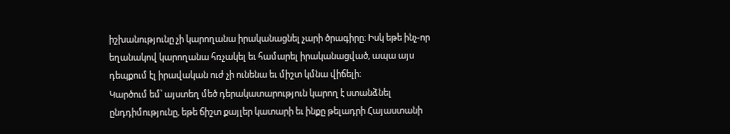իշխանությունը չի կարողանա իրականացնել չարի ծրագիրը։ Իսկ եթե ինչ-որ եղանակով կարողանա հռչակել եւ համարել իրականացված, ապա այս դեպքում էլ իրավական ուժ չի ունենա եւ միշտ կմնա վիճելի։
Կարծում եմ՝ այստեղ մեծ դերակատարություն կարող է ստանձնել ընդդիմությունը, եթե ճիշտ քայլեր կատարի եւ ինքը թելադրի Հայաստանի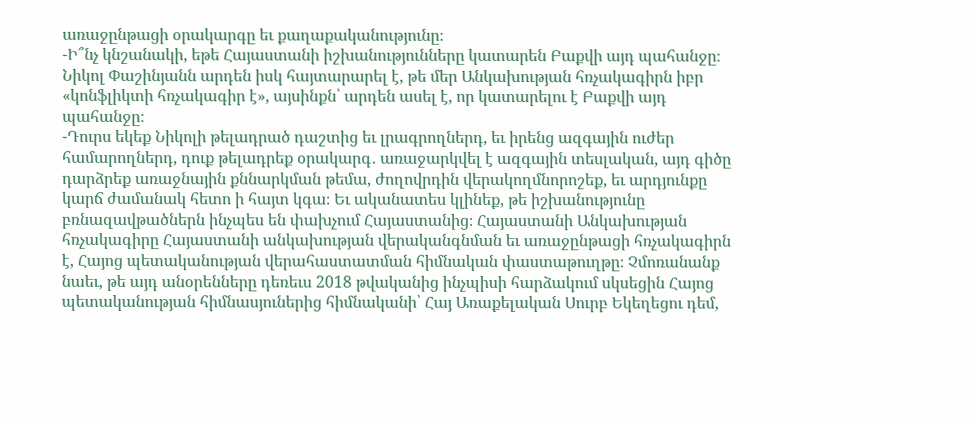առաջընթացի օրակարգը եւ քաղաքականությունը։
-Ի՞նչ կնշանակի, եթե Հայաստանի իշխանությունները կատարեն Բաքվի այդ պահանջը։ Նիկոլ Փաշինյանն արդեն իսկ հայտարարել է, թե մեր Անկախության հռչակագիրն իբր «կոնֆլիկտի հռչակագիր է», այսինքն՝ արդեն ասել է, որ կատարելու է Բաքվի այդ պահանջը։
-Դուրս եկեք Նիկոլի թելադրած դաշտից եւ լրագրողներդ, եւ իրենց ազգային ուժեր համարողներդ, դուք թելադրեք օրակարգ․ առաջարկվել է ազգային տեսլական, այդ գիծը դարձրեք առաջնային քննարկման թեմա, ժողովրդին վերակողմնորոշեք, եւ արդյունքը կարճ ժամանակ հետո ի հայտ կգա։ Եւ ականատես կլինեք, թե իշխանությունը բռնազավթածներն ինչպես են փախչում Հայաստանից։ Հայաստանի Անկախության հռչակագիրը Հայաստանի անկախության վերականգնման եւ առաջընթացի հռչակագիրն է, Հայոց պետականության վերահաստատման հիմնական փաստաթուղթը։ Չմոռանանք նաեւ, թե այդ անօրենները դեռեւս 2018 թվականից ինչպիսի հարձակում սկսեցին Հայոց պետականության հիմնասյուներից հիմնականի՝ Հայ Առաքելական Սուրբ Եկեղեցու դեմ,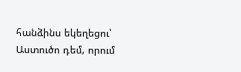հանձինս եկեղեցու՝ Աստուծո դեմ, որում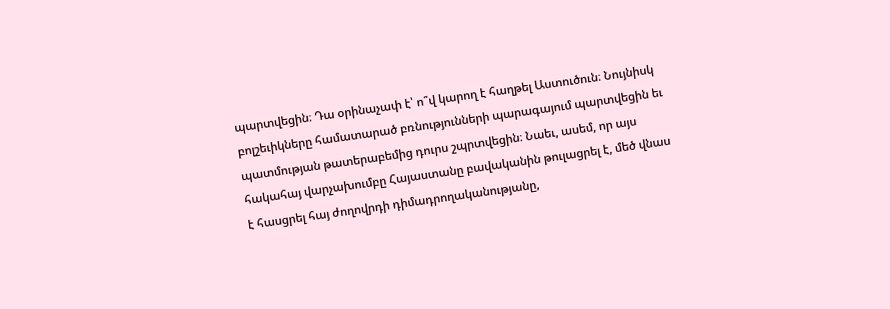պարտվեցին։ Դա օրինաչափ է՝ ո՞վ կարող է հաղթել Աստուծուն։ Նույնիսկ բոլշեւիկները համատարած բռնությունների պարագայում պարտվեցին եւ պատմության թատերաբեմից դուրս շպրտվեցին։ Նաեւ, ասեմ, որ այս հակահայ վարչախումբը Հայաստանը բավականին թուլացրել է, մեծ վնաս է հասցրել հայ ժողովրդի դիմադրողականությանը,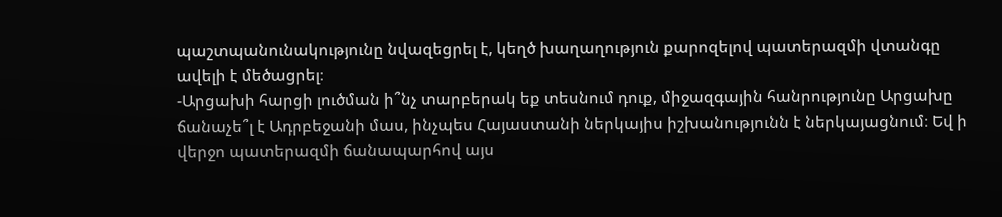պաշտպանունակությունը նվազեցրել է, կեղծ խաղաղություն քարոզելով պատերազմի վտանգը ավելի է մեծացրել։
-Արցախի հարցի լուծման ի՞նչ տարբերակ եք տեսնում դուք, միջազգային հանրությունը Արցախը ճանաչե՞լ է Ադրբեջանի մաս, ինչպես Հայաստանի ներկայիս իշխանությունն է ներկայացնում։ Եվ ի վերջո պատերազմի ճանապարհով այս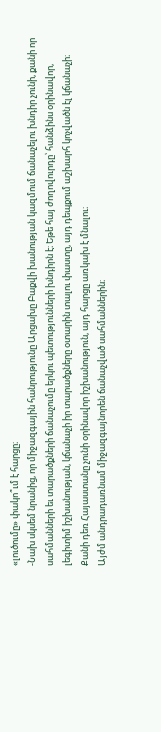«լուծումը» փակո՞ւմ է հարցը։
-Նախ սկսեմ նրանից, որ միջազգային հանրությունը Արցախը Բաքվի խանության կազմում ճանաչելու խնդիր չունի, քանի որ սահմանների եւ տարածքների ճանաչումը երկու պետությունների խնդիրն է։ Եթե հայ ժողովուրդը՝ հանձինս օրինավոր, լեգիտիմ իշխանության, կճանաչի իր տարածքները օտարին տալու փաստը, այդ դեպքում աշխարհ կոչվածն էլ կճանաչի։ Քանի դեռ Հայաստանը չունի օրինավոր իշխանություն, այդ հարցը առկախ է մնալու։
Այժմ անդրադառնամ միջազգայնորեն ճանաչված սահմաններին։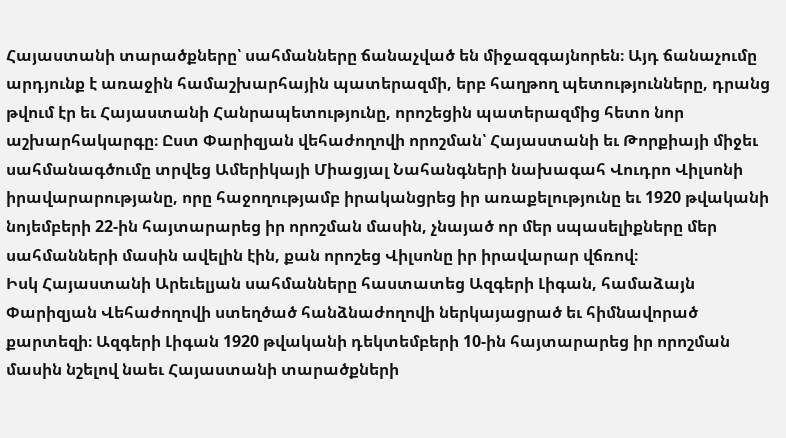Հայաստանի տարածքները՝ սահմանները ճանաչված են միջազգայնորեն։ Այդ ճանաչումը արդյունք է առաջին համաշխարհային պատերազմի, երբ հաղթող պետությունները, դրանց թվում էր եւ Հայաստանի Հանրապետությունը, որոշեցին պատերազմից հետո նոր աշխարհակարգը։ Ըստ Փարիզյան վեհաժողովի որոշման՝ Հայաստանի եւ Թորքիայի միջեւ սահմանագծումը տրվեց Ամերիկայի Միացյալ Նահանգների նախագահ Վուդրո Վիլսոնի իրավարարությանը, որը հաջողությամբ իրականցրեց իր առաքելությունը եւ 1920 թվականի նոյեմբերի 22-ին հայտարարեց իր որոշման մասին, չնայած որ մեր սպասելիքները մեր սահմանների մասին ավելին էին, քան որոշեց Վիլսոնը իր իրավարար վճռով։
Իսկ Հայաստանի Արեւելյան սահմանները հաստատեց Ազգերի Լիգան, համաձայն Փարիզյան Վեհաժողովի ստեղծած հանձնաժողովի ներկայացրած եւ հիմնավորած քարտեզի։ Ազգերի Լիգան 1920 թվականի դեկտեմբերի 10-ին հայտարարեց իր որոշման մասին նշելով նաեւ Հայաստանի տարածքների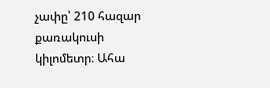չափը՝ 210 հազար քառակուսի կիլոմետր։ Ահա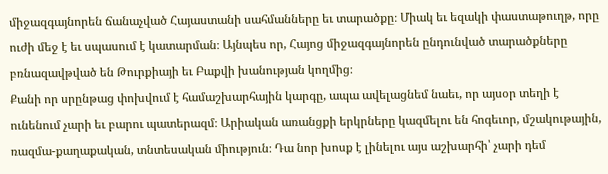միջազգայնորեն ճանաչված Հայաստանի սահմանները եւ տարածքը։ Միակ եւ եզակի փաստաթուղթ, որը ուժի մեջ է եւ սպասում է կատարման։ Այնպես որ, Հայոց միջազգայնորեն ընդունված տարածքները բռնազավթված են Թուրքիայի եւ Բաքվի խանության կողմից։
Քանի որ սրընթաց փոխվում է համաշխարհային կարգը, ապա ավելացնեմ նաեւ, որ այսօր տեղի է ունենում չարի եւ բարու պատերազմ։ Արիական առանցքի երկրները կազմելու են հոգեւոր, մշակութային, ռազմա-քաղաքական, տնտեսական միություն։ Դա նոր խոսք է լինելու այս աշխարհի՝ չարի դեմ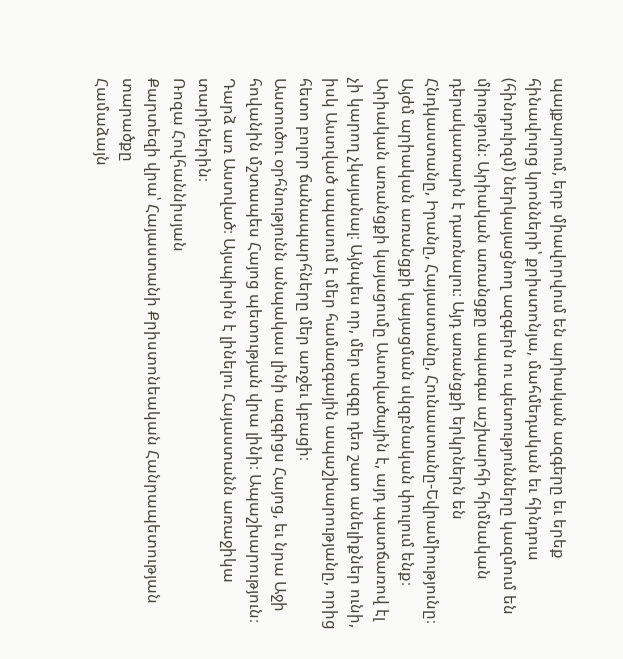պայքարում, երբ միավորվում են արիական ազգերը եւ երեք հինավուրց կրոնների՝ քրիստոնյա, մահմեդական եւ հինդուս (հինդուիզմ) ներկայացնող ազգերն ու պետությունները կազմում են միություն։ Արիական առանցքը ապագա աշխարհի հիմնական դերակատարն է դառնալու։ Այդ առանցքի երկրներն են Հնդկաստանը, Իրանը, Հայաստանը, Հունաստանը-Եվրամիությունը։ Այժմ արիական առանցքի կայացման սկզբնական փուլում ենք։
Արիական առանցքի կայացումը Աստվածային է, այդ պատճառով էլ չի կարող չկայանալ։ Այնպես որ, մեր ազգը դեռ շատ անելիքներ ունի, իսկ Աստված սպասում է մեր համազգային ապաշխարությանը, որից հետո բոլոր ճանապարհները մեր առջեւ կբացի։
Աստուծու օրհնությունն անպակաս լինի ազգիցս Հայոց, եւ նրա Աջի հովանին մշտապես Հայոց պետության վրա լինի։ Ապաշխարություն։ Դարձ առ Աստված։ Այսպիսին է լինելու Հայաստանն առաջիկա տարիներին։
Ռոզա Հովհաննիսյան
Քարտեզի վրա՝ Հայաստանի Քրիստոնեական Հանրապետության տարածքը
Համաձայն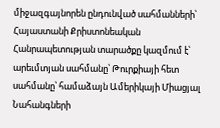միջազգայնորեն ընդունված սահմանների՝ Հայաստանի Քրիստոնեական Հանրապետության տարածքը կազմում է՝ արեւմտյան սահմանը՝ Թուրքիայի հետ սահմանը՝ համաձայն Ամերիկայի Միացյալ Նահանգների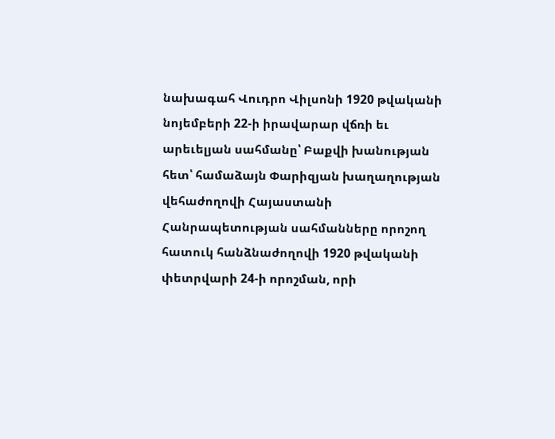նախագահ Վուդրո Վիլսոնի 1920 թվականի նոյեմբերի 22-ի իրավարար վճռի եւ արեւելյան սահմանը՝ Բաքվի խանության հետ՝ համաձայն Փարիզյան խաղաղության վեհաժողովի Հայաստանի Հանրապետության սահմանները որոշող հատուկ հանձնաժողովի 1920 թվականի փետրվարի 24-ի որոշման, որի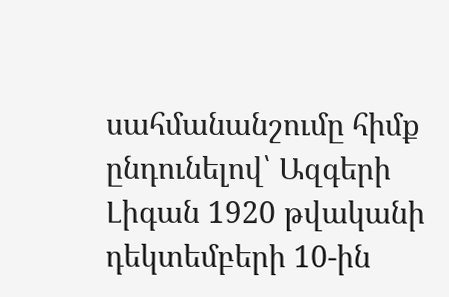սահմանանշումը հիմք ընդունելով՝ Ազգերի Լիգան 1920 թվականի դեկտեմբերի 10-ին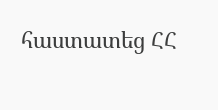հաստատեց ՀՀ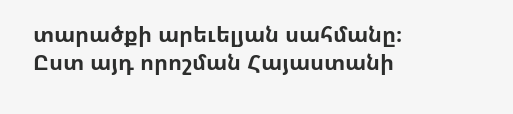տարածքի արեւելյան սահմանը։
Ըստ այդ որոշման Հայաստանի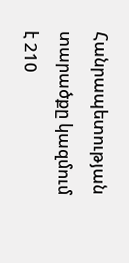Հանրապետության տարածքը կազմում է 210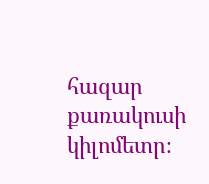հազար քառակուսի կիլոմետր։